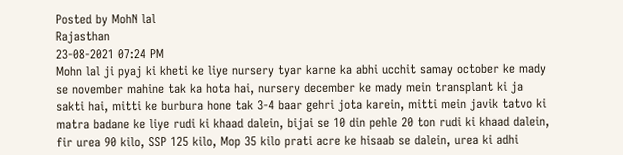Posted by MohN lal
Rajasthan
23-08-2021 07:24 PM
Mohn lal ji pyaj ki kheti ke liye nursery tyar karne ka abhi ucchit samay october ke mady se november mahine tak ka hota hai, nursery december ke mady mein transplant ki ja sakti hai, mitti ke burbura hone tak 3-4 baar gehri jota karein, mitti mein javik tatvo ki matra badane ke liye rudi ki khaad dalein, bijai se 10 din pehle 20 ton rudi ki khaad dalein, fir urea 90 kilo, SSP 125 kilo, Mop 35 kilo prati acre ke hisaab se dalein, urea ki adhi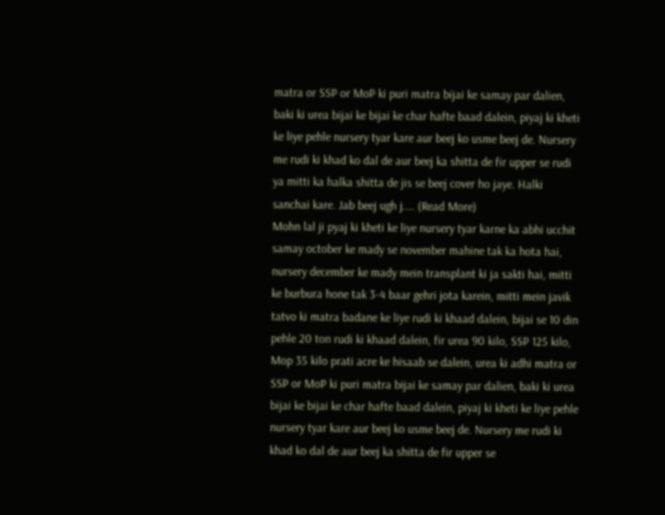matra or SSP or MoP ki puri matra bijai ke samay par dalien, baki ki urea bijai ke bijai ke char hafte baad dalein, piyaj ki kheti ke liye pehle nursery tyar kare aur beej ko usme beej de. Nursery me rudi ki khad ko dal de aur beej ka shitta de fir upper se rudi ya mitti ka halka shitta de jis se beej cover ho jaye. Halki sanchai kare. Jab beej ugh j.... (Read More)
Mohn lal ji pyaj ki kheti ke liye nursery tyar karne ka abhi ucchit samay october ke mady se november mahine tak ka hota hai, nursery december ke mady mein transplant ki ja sakti hai, mitti ke burbura hone tak 3-4 baar gehri jota karein, mitti mein javik tatvo ki matra badane ke liye rudi ki khaad dalein, bijai se 10 din pehle 20 ton rudi ki khaad dalein, fir urea 90 kilo, SSP 125 kilo, Mop 35 kilo prati acre ke hisaab se dalein, urea ki adhi matra or SSP or MoP ki puri matra bijai ke samay par dalien, baki ki urea bijai ke bijai ke char hafte baad dalein, piyaj ki kheti ke liye pehle nursery tyar kare aur beej ko usme beej de. Nursery me rudi ki khad ko dal de aur beej ka shitta de fir upper se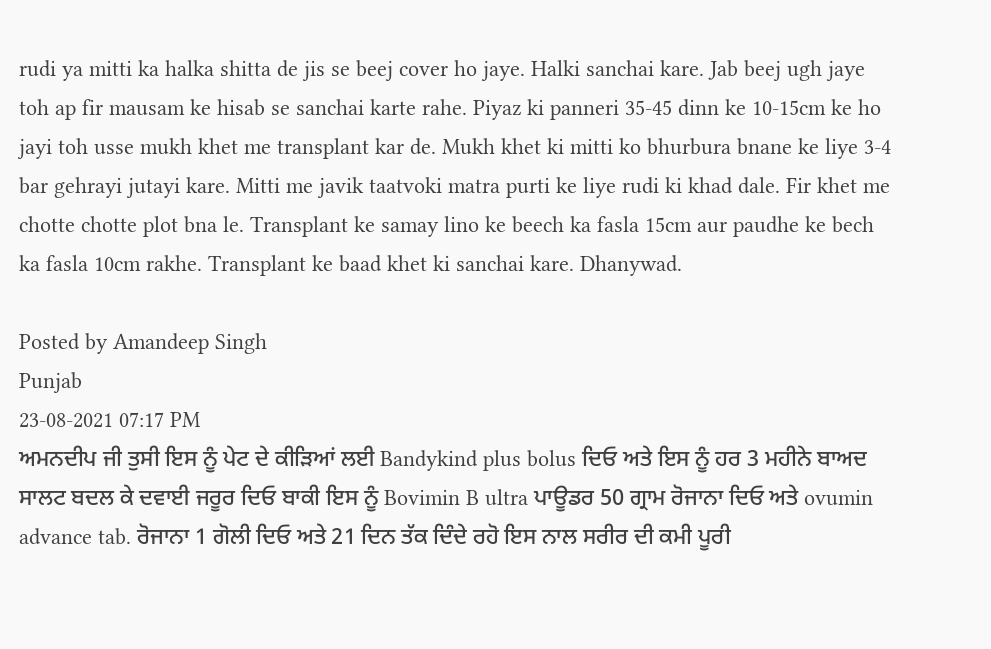rudi ya mitti ka halka shitta de jis se beej cover ho jaye. Halki sanchai kare. Jab beej ugh jaye toh ap fir mausam ke hisab se sanchai karte rahe. Piyaz ki panneri 35-45 dinn ke 10-15cm ke ho jayi toh usse mukh khet me transplant kar de. Mukh khet ki mitti ko bhurbura bnane ke liye 3-4 bar gehrayi jutayi kare. Mitti me javik taatvoki matra purti ke liye rudi ki khad dale. Fir khet me chotte chotte plot bna le. Transplant ke samay lino ke beech ka fasla 15cm aur paudhe ke bech ka fasla 10cm rakhe. Transplant ke baad khet ki sanchai kare. Dhanywad.

Posted by Amandeep Singh
Punjab
23-08-2021 07:17 PM
ਅਮਨਦੀਪ ਜੀ ਤੁਸੀ ਇਸ ਨੂੰ ਪੇਟ ਦੇ ਕੀੜਿਆਂ ਲਈ Bandykind plus bolus ਦਿਓ ਅਤੇ ਇਸ ਨੂੰ ਹਰ 3 ਮਹੀਨੇ ਬਾਅਦ ਸਾਲਟ ਬਦਲ ਕੇ ਦਵਾਈ ਜਰੂਰ ਦਿਓ ਬਾਕੀ ਇਸ ਨੂੰ Bovimin B ultra ਪਾਊਡਰ 50 ਗ੍ਰਾਮ ਰੋਜਾਨਾ ਦਿਓ ਅਤੇ ovumin advance tab. ਰੋਜਾਨਾ 1 ਗੋਲੀ ਦਿਓ ਅਤੇ 21 ਦਿਨ ਤੱਕ ਦਿੰਦੇ ਰਹੋ ਇਸ ਨਾਲ ਸਰੀਰ ਦੀ ਕਮੀ ਪੂਰੀ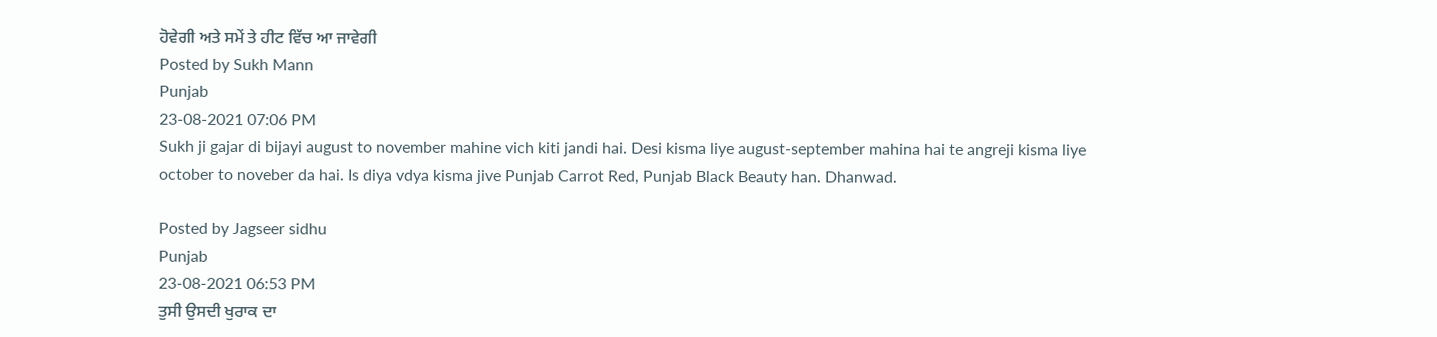ਹੋਵੇਗੀ ਅਤੇ ਸਮੇਂ ਤੇ ਹੀਟ ਵਿੱਚ ਆ ਜਾਵੇਗੀ
Posted by Sukh Mann
Punjab
23-08-2021 07:06 PM
Sukh ji gajar di bijayi august to november mahine vich kiti jandi hai. Desi kisma liye august-september mahina hai te angreji kisma liye october to noveber da hai. Is diya vdya kisma jive Punjab Carrot Red, Punjab Black Beauty han. Dhanwad.

Posted by Jagseer sidhu
Punjab
23-08-2021 06:53 PM
ਤੁਸੀ ਉਸਦੀ ਖੁਰਾਕ ਦਾ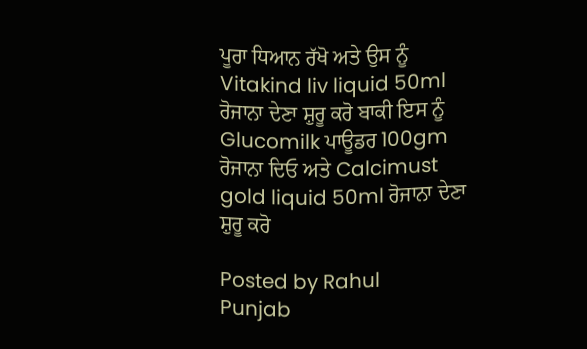ਪੂਰਾ ਧਿਆਨ ਰੱਖੋ ਅਤੇ ਉਸ ਨੂੰ Vitakind liv liquid 50ml ਰੋਜਾਨਾ ਦੇਣਾ ਸ਼ੁਰੂ ਕਰੋ ਬਾਕੀ ਇਸ ਨੂੰ Glucomilk ਪਾਊਡਰ 100gm ਰੋਜਾਨਾ ਦਿਓ ਅਤੇ Calcimust gold liquid 50ml ਰੋਜਾਨਾ ਦੇਣਾ ਸ਼ੁਰੂ ਕਰੋ

Posted by Rahul
Punjab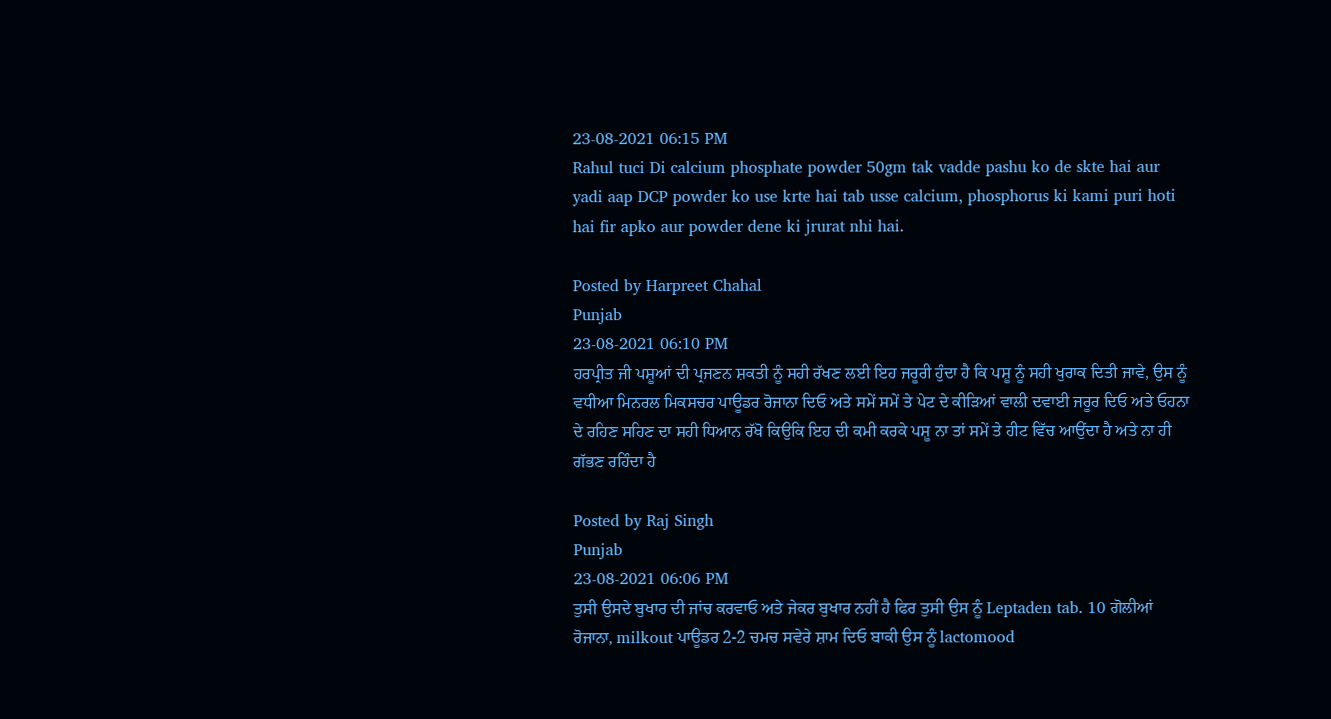23-08-2021 06:15 PM
Rahul tuci Di calcium phosphate powder 50gm tak vadde pashu ko de skte hai aur yadi aap DCP powder ko use krte hai tab usse calcium, phosphorus ki kami puri hoti hai fir apko aur powder dene ki jrurat nhi hai.

Posted by Harpreet Chahal
Punjab
23-08-2021 06:10 PM
ਹਰਪ੍ਰੀਤ ਜੀ ਪਸ਼ੂਆਂ ਦੀ ਪ੍ਰਜਣਨ ਸ਼ਕਤੀ ਨੂੰ ਸਹੀ ਰੱਖਣ ਲਈ ਇਹ ਜਰੂਰੀ ਹੁੰਦਾ ਹੈ ਕਿ ਪਸ਼ੂ ਨੂੰ ਸਹੀ ਖੁਰਾਕ ਦਿਤੀ ਜਾਵੇ, ਉਸ ਨੂੰ ਵਧੀਆ ਮਿਨਰਲ ਮਿਕਸਚਰ ਪਾਊਡਰ ਰੋਜਾਨਾ ਦਿਓ ਅਤੇ ਸਮੇਂ ਸਮੇਂ ਤੇ ਪੇਟ ਦੇ ਕੀੜਿਆਂ ਵਾਲੀ ਦਵਾਈ ਜਰੂਰ ਦਿਓ ਅਤੇ ਓਹਨਾ ਦੇ ਰਹਿਣ ਸਹਿਣ ਦਾ ਸਹੀ ਧਿਆਨ ਰੱਖੋ ਕਿਉਕਿ ਇਹ ਦੀ ਕਮੀ ਕਰਕੇ ਪਸ਼ੂ ਨਾ ਤਾਂ ਸਮੇਂ ਤੇ ਹੀਟ ਵਿੱਚ ਆਉਂਦਾ ਹੈ ਅਤੇ ਨਾ ਹੀ ਗੱਭਣ ਰਹਿੰਦਾ ਹੈ

Posted by Raj Singh
Punjab
23-08-2021 06:06 PM
ਤੁਸੀ ਉਸਦੇ ਬੁਖਾਰ ਦੀ ਜਾਂਚ ਕਰਵਾਓ ਅਤੇ ਜੇਕਰ ਬੁਖਾਰ ਨਹੀਂ ਹੈ ਫਿਰ ਤੁਸੀ ਉਸ ਨੂੰ Leptaden tab. 10 ਗੋਲੀਆਂ ਰੋਜਾਨਾ, milkout ਪਾਊਡਰ 2-2 ਚਮਚ ਸਵੇਰੇ ਸ਼ਾਮ ਦਿਓ ਬਾਕੀ ਉਸ ਨੂੰ lactomood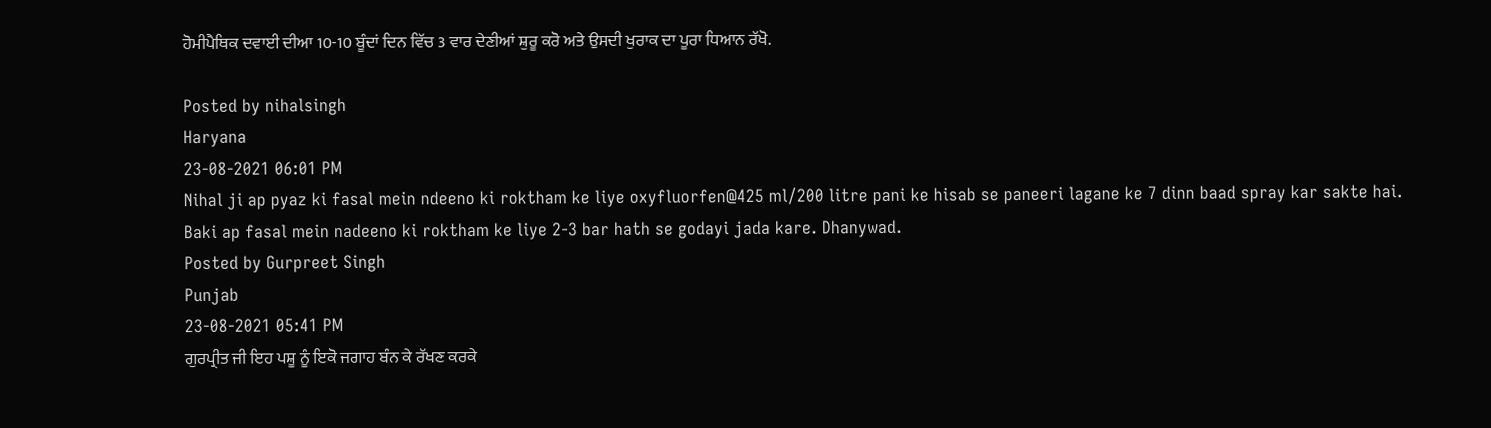ਹੋਮੀਪੈਥਿਕ ਦਵਾਈ ਦੀਆ 10-10 ਬੂੰਦਾਂ ਦਿਨ ਵਿੱਚ 3 ਵਾਰ ਦੇਣੀਆਂ ਸ਼ੁਰੂ ਕਰੋ ਅਤੇ ਉਸਦੀ ਖੁਰਾਕ ਦਾ ਪੂਰਾ ਧਿਆਨ ਰੱਖੋ.

Posted by nihalsingh
Haryana
23-08-2021 06:01 PM
Nihal ji ap pyaz ki fasal mein ndeeno ki roktham ke liye oxyfluorfen@425 ml/200 litre pani ke hisab se paneeri lagane ke 7 dinn baad spray kar sakte hai. Baki ap fasal mein nadeeno ki roktham ke liye 2-3 bar hath se godayi jada kare. Dhanywad.
Posted by Gurpreet Singh
Punjab
23-08-2021 05:41 PM
ਗੁਰਪ੍ਰੀਤ ਜੀ ਇਹ ਪਸ਼ੂ ਨੂੰ ਇਕੋ ਜਗਾਹ ਬੰਨ ਕੇ ਰੱਖਣ ਕਰਕੇ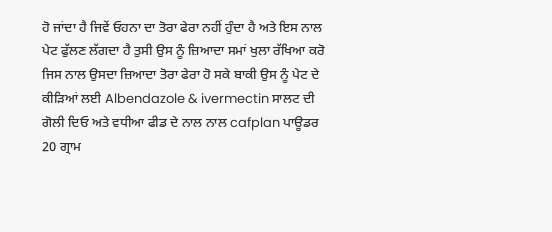ਹੋ ਜਾਂਦਾ ਹੈ ਜਿਵੇਂ ਓਹਨਾ ਦਾ ਤੋਰਾ ਫੇਰਾ ਨਹੀਂ ਹੁੰਦਾ ਹੈ ਅਤੇ ਇਸ ਨਾਲ ਪੇਟ ਫੁੱਲਣ ਲੱਗਦਾ ਹੈ ਤੁਸੀ ਉਸ ਨੂੰ ਜ਼ਿਆਦਾ ਸਮਾਂ ਖੁਲਾ ਰੱਖਿਆ ਕਰੋ ਜਿਸ ਨਾਲ ਉਸਦਾ ਜ਼ਿਆਦਾ ਤੋਰਾ ਫੇਰਾ ਹੋ ਸਕੇ ਬਾਕੀ ਉਸ ਨੂੰ ਪੇਟ ਦੇ ਕੀੜਿਆਂ ਲਈ Albendazole & ivermectin ਸਾਲਟ ਦੀ ਗੋਲੀ ਦਿਓ ਅਤੇ ਵਧੀਆ ਫੀਡ ਦੇ ਨਾਲ ਨਾਲ cafplan ਪਾਊਡਰ 20 ਗ੍ਰਾਮ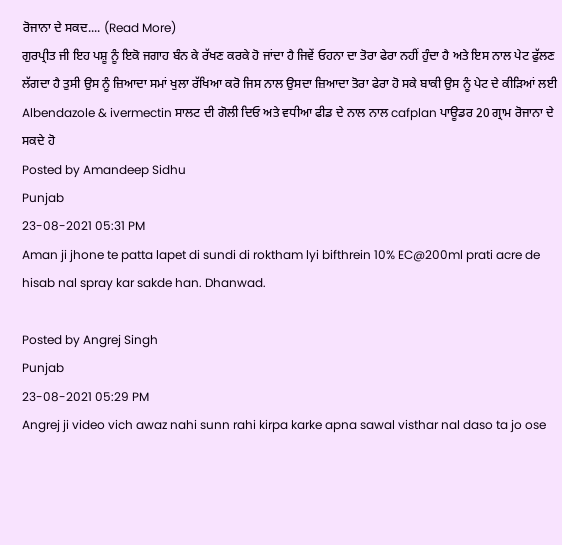ਰੋਜਾਨਾ ਦੇ ਸਕਦ.... (Read More)
ਗੁਰਪ੍ਰੀਤ ਜੀ ਇਹ ਪਸ਼ੂ ਨੂੰ ਇਕੋ ਜਗਾਹ ਬੰਨ ਕੇ ਰੱਖਣ ਕਰਕੇ ਹੋ ਜਾਂਦਾ ਹੈ ਜਿਵੇਂ ਓਹਨਾ ਦਾ ਤੋਰਾ ਫੇਰਾ ਨਹੀਂ ਹੁੰਦਾ ਹੈ ਅਤੇ ਇਸ ਨਾਲ ਪੇਟ ਫੁੱਲਣ ਲੱਗਦਾ ਹੈ ਤੁਸੀ ਉਸ ਨੂੰ ਜ਼ਿਆਦਾ ਸਮਾਂ ਖੁਲਾ ਰੱਖਿਆ ਕਰੋ ਜਿਸ ਨਾਲ ਉਸਦਾ ਜ਼ਿਆਦਾ ਤੋਰਾ ਫੇਰਾ ਹੋ ਸਕੇ ਬਾਕੀ ਉਸ ਨੂੰ ਪੇਟ ਦੇ ਕੀੜਿਆਂ ਲਈ Albendazole & ivermectin ਸਾਲਟ ਦੀ ਗੋਲੀ ਦਿਓ ਅਤੇ ਵਧੀਆ ਫੀਡ ਦੇ ਨਾਲ ਨਾਲ cafplan ਪਾਊਡਰ 20 ਗ੍ਰਾਮ ਰੋਜਾਨਾ ਦੇ ਸਕਦੇ ਹੋ
Posted by Amandeep Sidhu
Punjab
23-08-2021 05:31 PM
Aman ji jhone te patta lapet di sundi di roktham lyi bifthrein 10% EC@200ml prati acre de hisab nal spray kar sakde han. Dhanwad.

Posted by Angrej Singh
Punjab
23-08-2021 05:29 PM
Angrej ji video vich awaz nahi sunn rahi kirpa karke apna sawal visthar nal daso ta jo ose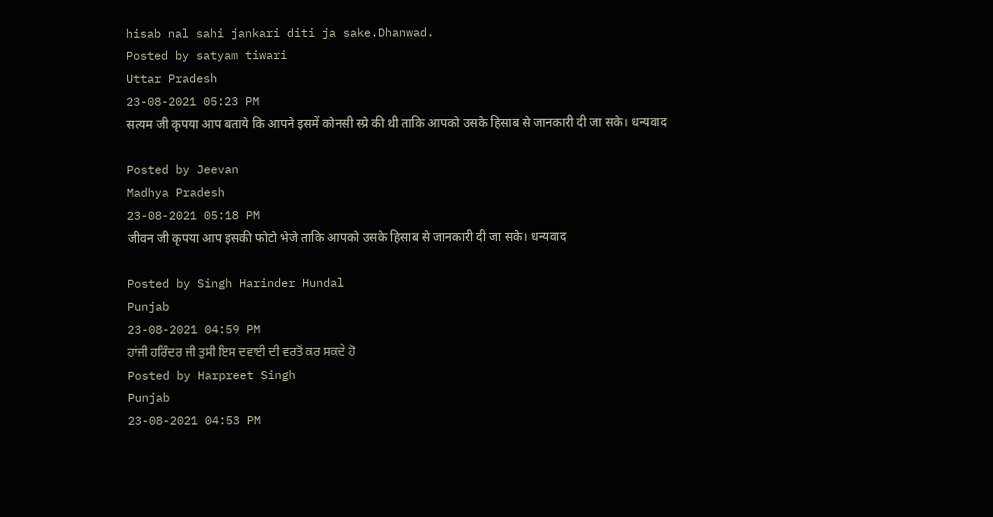hisab nal sahi jankari diti ja sake.Dhanwad.
Posted by satyam tiwari
Uttar Pradesh
23-08-2021 05:23 PM
सत्यम जी कृपया आप बताये कि आपने इसमें कोनसी स्प्रे की थी ताकि आपको उसके हिसाब से जानकारी दी जा सके। धन्यवाद

Posted by Jeevan
Madhya Pradesh
23-08-2021 05:18 PM
जीवन जी कृपया आप इसकी फोटो भेजे ताकि आपको उसके हिसाब से जानकारी दी जा सके। धन्यवाद

Posted by Singh Harinder Hundal
Punjab
23-08-2021 04:59 PM
ਹਾਂਜੀ ਹਰਿੰਦਰ ਜੀ ਤੁਸੀ ਇਸ ਦਵਾਈ ਦੀ ਵਰਤੋਂ ਕਰ ਸਕਦੇ ਹੋ
Posted by Harpreet Singh
Punjab
23-08-2021 04:53 PM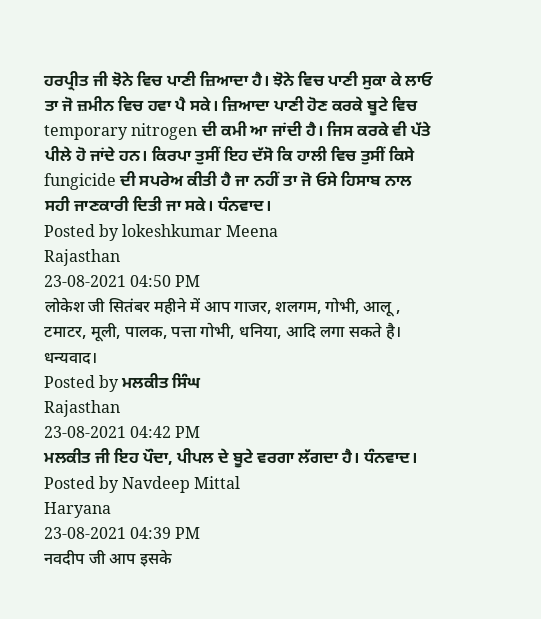ਹਰਪ੍ਰੀਤ ਜੀ ਝੋਨੇ ਵਿਚ ਪਾਣੀ ਜ਼ਿਆਦਾ ਹੈ। ਝੋਨੇ ਵਿਚ ਪਾਣੀ ਸੁਕਾ ਕੇ ਲਾਓ ਤਾ ਜੋ ਜ਼ਮੀਨ ਵਿਚ ਹਵਾ ਪੈ ਸਕੇ। ਜ਼ਿਆਦਾ ਪਾਣੀ ਹੋਣ ਕਰਕੇ ਬੂਟੇ ਵਿਚ temporary nitrogen ਦੀ ਕਮੀ ਆ ਜਾਂਦੀ ਹੈ। ਜਿਸ ਕਰਕੇ ਵੀ ਪੱਤੇ ਪੀਲੇ ਹੋ ਜਾਂਦੇ ਹਨ। ਕਿਰਪਾ ਤੁਸੀਂ ਇਹ ਦੱਸੋ ਕਿ ਹਾਲੀ ਵਿਚ ਤੁਸੀਂ ਕਿਸੇ fungicide ਦੀ ਸਪਰੇਅ ਕੀਤੀ ਹੈ ਜਾ ਨਹੀਂ ਤਾ ਜੋ ਓਸੇ ਹਿਸਾਬ ਨਾਲ ਸਹੀ ਜਾਣਕਾਰੀ ਦਿਤੀ ਜਾ ਸਕੇ। ਧੰਨਵਾਦ।
Posted by lokeshkumar Meena
Rajasthan
23-08-2021 04:50 PM
लोकेश जी सितंबर महीने में आप गाजर, शलगम, गोभी, आलू , टमाटर, मूली, पालक, पत्ता गोभी, धनिया, आदि लगा सकते है। धन्यवाद।
Posted by ਮਲਕੀਤ ਸਿੰਘ
Rajasthan
23-08-2021 04:42 PM
ਮਲਕੀਤ ਜੀ ਇਹ ਪੌਦਾ, ਪੀਪਲ ਦੇ ਬੂਟੇ ਵਰਗਾ ਲੱਗਦਾ ਹੈ। ਧੰਨਵਾਦ।
Posted by Navdeep Mittal
Haryana
23-08-2021 04:39 PM
नवदीप जी आप इसके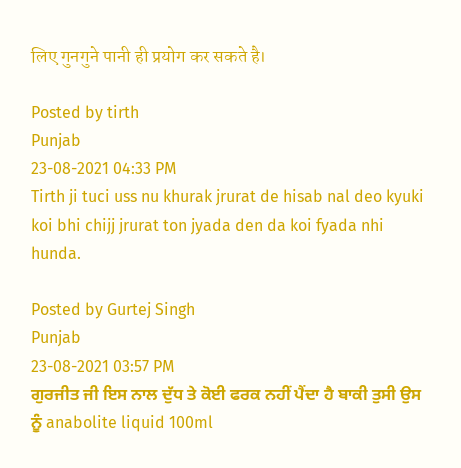लिए गुनगुने पानी ही प्रयोग कर सकते है।

Posted by tirth
Punjab
23-08-2021 04:33 PM
Tirth ji tuci uss nu khurak jrurat de hisab nal deo kyuki koi bhi chijj jrurat ton jyada den da koi fyada nhi hunda.

Posted by Gurtej Singh
Punjab
23-08-2021 03:57 PM
ਗੁਰਜੀਤ ਜੀ ਇਸ ਨਾਲ ਦੁੱਧ ਤੇ ਕੋਈ ਫਰਕ ਨਹੀਂ ਪੈਂਦਾ ਹੈ ਬਾਕੀ ਤੁਸੀ ਉਸ ਨੂੰ anabolite liquid 100ml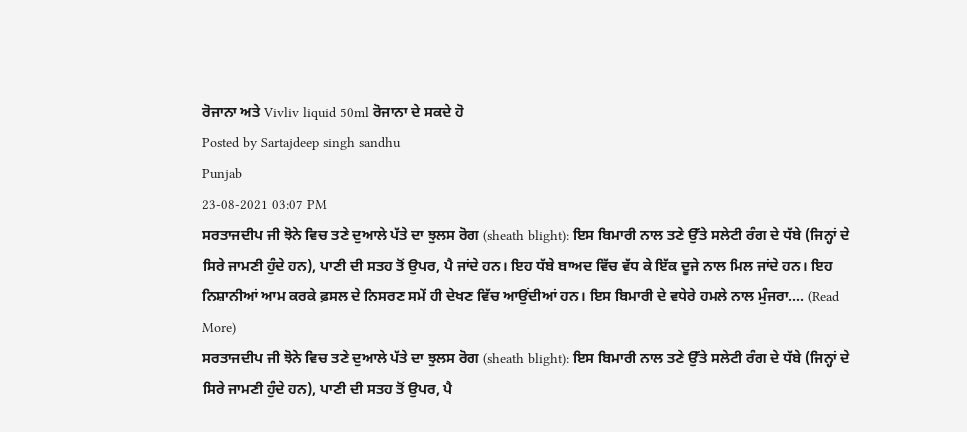ਰੋਜਾਨਾ ਅਤੇ Vivliv liquid 50ml ਰੋਜਾਨਾ ਦੇ ਸਕਦੇ ਹੋ
Posted by Sartajdeep singh sandhu
Punjab
23-08-2021 03:07 PM
ਸਰਤਾਜਦੀਪ ਜੀ ਝੋਨੇ ਵਿਚ ਤਣੇ ਦੁਆਲੇ ਪੱਤੇ ਦਾ ਝੁਲਸ ਰੋਗ (sheath blight): ਇਸ ਬਿਮਾਰੀ ਨਾਲ ਤਣੇ ਉੱਤੇ ਸਲੇਟੀ ਰੰਗ ਦੇ ਧੱਬੇ (ਜਿਨ੍ਹਾਂ ਦੇ ਸਿਰੇ ਜਾਮਣੀ ਹੁੰਦੇ ਹਨ), ਪਾਣੀ ਦੀ ਸਤਹ ਤੋਂ ਉਪਰ, ਪੈ ਜਾਂਦੇ ਹਨ। ਇਹ ਧੱਬੇ ਬਾਅਦ ਵਿੱਚ ਵੱਧ ਕੇ ਇੱਕ ਦੂਜੇ ਨਾਲ ਮਿਲ ਜਾਂਦੇ ਹਨ। ਇਹ ਨਿਸ਼ਾਨੀਆਂ ਆਮ ਕਰਕੇ ਫ਼ਸਲ ਦੇ ਨਿਸਰਣ ਸਮੇਂ ਹੀ ਦੇਖਣ ਵਿੱਚ ਆਉਂਦੀਆਂ ਹਨ। ਇਸ ਬਿਮਾਰੀ ਦੇ ਵਧੇਰੇ ਹਮਲੇ ਨਾਲ ਮੁੰਜਰਾ.... (Read More)
ਸਰਤਾਜਦੀਪ ਜੀ ਝੋਨੇ ਵਿਚ ਤਣੇ ਦੁਆਲੇ ਪੱਤੇ ਦਾ ਝੁਲਸ ਰੋਗ (sheath blight): ਇਸ ਬਿਮਾਰੀ ਨਾਲ ਤਣੇ ਉੱਤੇ ਸਲੇਟੀ ਰੰਗ ਦੇ ਧੱਬੇ (ਜਿਨ੍ਹਾਂ ਦੇ ਸਿਰੇ ਜਾਮਣੀ ਹੁੰਦੇ ਹਨ), ਪਾਣੀ ਦੀ ਸਤਹ ਤੋਂ ਉਪਰ, ਪੈ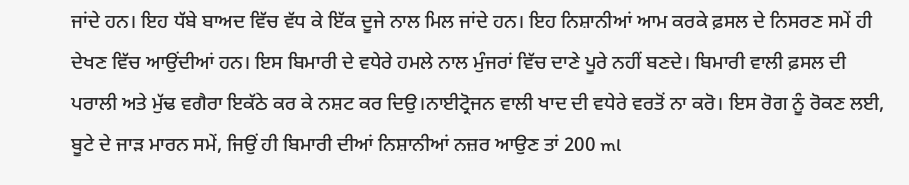ਜਾਂਦੇ ਹਨ। ਇਹ ਧੱਬੇ ਬਾਅਦ ਵਿੱਚ ਵੱਧ ਕੇ ਇੱਕ ਦੂਜੇ ਨਾਲ ਮਿਲ ਜਾਂਦੇ ਹਨ। ਇਹ ਨਿਸ਼ਾਨੀਆਂ ਆਮ ਕਰਕੇ ਫ਼ਸਲ ਦੇ ਨਿਸਰਣ ਸਮੇਂ ਹੀ ਦੇਖਣ ਵਿੱਚ ਆਉਂਦੀਆਂ ਹਨ। ਇਸ ਬਿਮਾਰੀ ਦੇ ਵਧੇਰੇ ਹਮਲੇ ਨਾਲ ਮੁੰਜਰਾਂ ਵਿੱਚ ਦਾਣੇ ਪੂਰੇ ਨਹੀਂ ਬਣਦੇ। ਬਿਮਾਰੀ ਵਾਲੀ ਫ਼ਸਲ ਦੀ ਪਰਾਲੀ ਅਤੇ ਮੁੱਢ ਵਗੈਰਾ ਇਕੱਠੇ ਕਰ ਕੇ ਨਸ਼ਟ ਕਰ ਦਿਉ।ਨਾਈਟ੍ਰੋਜਨ ਵਾਲੀ ਖਾਦ ਦੀ ਵਧੇਰੇ ਵਰਤੋਂ ਨਾ ਕਰੋ। ਇਸ ਰੋਗ ਨੂੰ ਰੋਕਣ ਲਈ, ਬੂਟੇ ਦੇ ਜਾੜ ਮਾਰਨ ਸਮੇਂ, ਜਿਉਂ ਹੀ ਬਿਮਾਰੀ ਦੀਆਂ ਨਿਸ਼ਾਨੀਆਂ ਨਜ਼ਰ ਆਉਣ ਤਾਂ 200 ml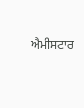ਐਮੀਸਟਾਰ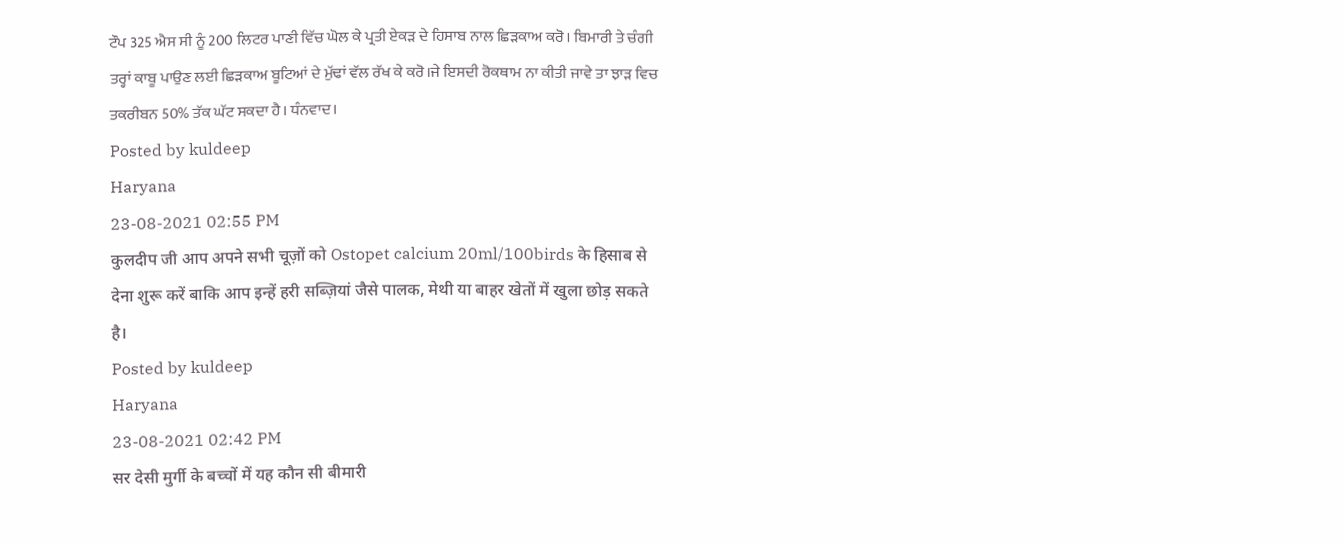ਟੌਪ 325 ਐਸ ਸੀ ਨੂੰ 200 ਲਿਟਰ ਪਾਣੀ ਵਿੱਚ ਘੋਲ ਕੇ ਪ੍ਰਤੀ ਏਕੜ ਦੇ ਹਿਸਾਬ ਨਾਲ ਛਿੜਕਾਅ ਕਰੋ। ਬਿਮਾਰੀ ਤੇ ਚੰਗੀ ਤਰ੍ਹਾਂ ਕਾਬੂ ਪਾਉਣ ਲਈ ਛਿੜਕਾਅ ਬੂਟਿਆਂ ਦੇ ਮੁੱਢਾਂ ਵੱਲ ਰੱਖ ਕੇ ਕਰੋ।ਜੇ ਇਸਦੀ ਰੋਕਥਾਮ ਨਾ ਕੀਤੀ ਜਾਵੇ ਤਾ ਝਾੜ ਵਿਚ ਤਕਰੀਬਨ 50% ਤੱਕ ਘੱਟ ਸਕਦਾ ਹੈ। ਧੰਨਵਾਦ।
Posted by kuldeep
Haryana
23-08-2021 02:55 PM
कुलदीप जी आप अपने सभी चूज़ों को Ostopet calcium 20ml/100birds के हिसाब से देना शुरू करें बाकि आप इन्हें हरी सब्ज़ियां जैसे पालक, मेथी या बाहर खेतों में खुला छोड़ सकते है।
Posted by kuldeep
Haryana
23-08-2021 02:42 PM
सर देसी मुर्गी के बच्चों में यह कौन सी बीमारी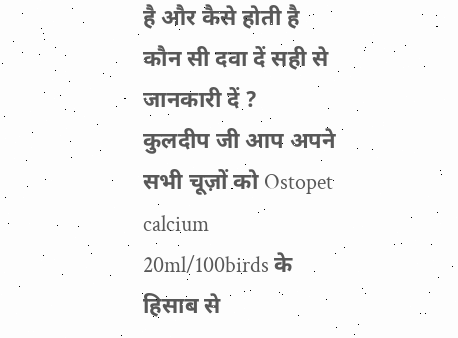है और कैसे होती है कौन सी दवा दें सही से जानकारी दें ?
कुलदीप जी आप अपने सभी चूज़ों को Ostopet calcium 20ml/100birds के हिसाब से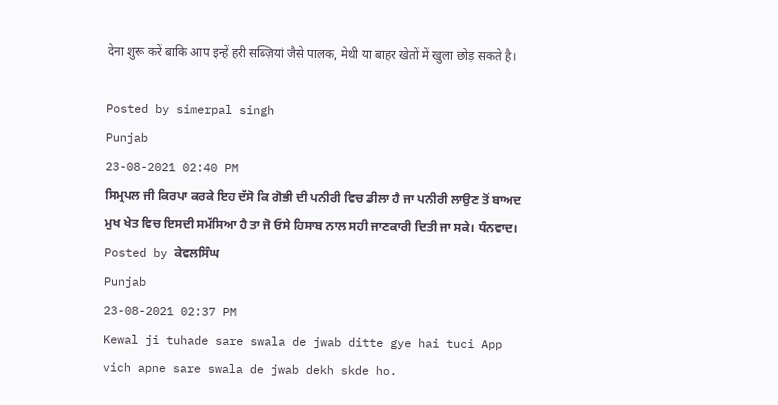देना शुरू करें बाकि आप इन्हें हरी सब्ज़ियां जैसे पालक, मेथी या बाहर खेतों में खुला छोड़ सकते है।

Posted by simerpal singh
Punjab
23-08-2021 02:40 PM
ਸਿਮ੍ਰਪਲ ਜੀ ਕਿਰਪਾ ਕਰਕੇ ਇਹ ਦੱਸੋ ਕਿ ਗੋਭੀ ਦੀ ਪਨੀਰੀ ਵਿਚ ਡੀਲਾ ਹੈ ਜਾ ਪਨੀਰੀ ਲਾਉਣ ਤੋਂ ਬਾਅਦ ਮੁਖ ਖੇਤ ਵਿਚ ਇਸਦੀ ਸਮੱਸਿਆ ਹੈ ਤਾ ਜੋ ਓਸੇ ਹਿਸਾਬ ਨਾਲ ਸਹੀ ਜਾਣਕਾਰੀ ਦਿਤੀ ਜਾ ਸਕੇ। ਧੰਨਵਾਦ।
Posted by ਕੇਵਲਸਿੰਘ
Punjab
23-08-2021 02:37 PM
Kewal ji tuhade sare swala de jwab ditte gye hai tuci App vich apne sare swala de jwab dekh skde ho.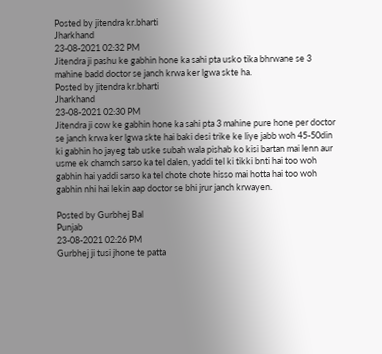Posted by jitendra kr.bharti
Jharkhand
23-08-2021 02:32 PM
Jitendra ji pashu ke gabhin hone ka sahi pta usko tika bhrwane se 3 mahine badd doctor se janch krwa ker lgwa skte ha.
Posted by jitendra kr.bharti
Jharkhand
23-08-2021 02:30 PM
Jitendra ji cow ke gabhin hone ka sahi pta 3 mahine pure hone per doctor se janch krwa ker lgwa skte hai baki desi trike ke liye jabb woh 45-50din ki gabhin ho jayeg tab uske subah wala pishab ko kisi bartan mai lenn aur usme ek chamch sarso ka tel dalen, yaddi tel ki tikki bnti hai too woh gabhin hai yaddi sarso ka tel chote chote hisso mai hotta hai too woh gabhin nhi hai lekin aap doctor se bhi jrur janch krwayen.

Posted by Gurbhej Bal
Punjab
23-08-2021 02:26 PM
Gurbhej ji tusi jhone te patta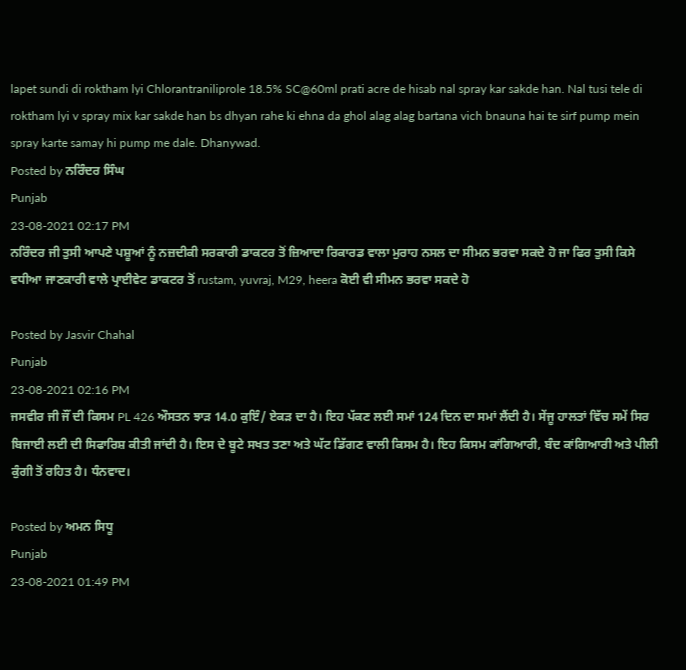lapet sundi di roktham lyi Chlorantraniliprole 18.5% SC@60ml prati acre de hisab nal spray kar sakde han. Nal tusi tele di roktham lyi v spray mix kar sakde han bs dhyan rahe ki ehna da ghol alag alag bartana vich bnauna hai te sirf pump mein spray karte samay hi pump me dale. Dhanywad.
Posted by ਨਰਿੰਦਰ ਸਿੰਘ
Punjab
23-08-2021 02:17 PM
ਨਰਿੰਦਰ ਜੀ ਤੁਸੀ ਆਪਣੇ ਪਸ਼ੂਆਂ ਨੂੰ ਨਜ਼ਦੀਕੀ ਸਰਕਾਰੀ ਡਾਕਟਰ ਤੋਂ ਜ਼ਿਆਦਾ ਰਿਕਾਰਡ ਵਾਲਾ ਮੁਰਾਹ ਨਸਲ ਦਾ ਸੀਮਨ ਭਰਵਾ ਸਕਦੇ ਹੋ ਜਾ ਫਿਰ ਤੁਸੀ ਕਿਸੇ ਵਧੀਆ ਜਾਣਕਾਰੀ ਵਾਲੇ ਪ੍ਰਾਈਵੇਟ ਡਾਕਟਰ ਤੋਂ rustam, yuvraj, M29, heera ਕੋਈ ਵੀ ਸੀਮਨ ਭਰਵਾ ਸਕਦੇ ਹੋ

Posted by Jasvir Chahal
Punjab
23-08-2021 02:16 PM
ਜਸਵੀਰ ਜੀ ਜੌਂ ਦੀ ਕਿਸਮ PL 426 ਔਸਤਨ ਝਾੜ 14.0 ਕੁਇੰ/ ਏਕੜ ਦਾ ਹੈ। ਇਹ ਪੱਕਣ ਲਈ ਸਮਾਂ 124 ਦਿਨ ਦਾ ਸਮਾਂ ਲੈਂਦੀ ਹੈ। ਸੇਂਜੂ ਹਾਲਤਾਂ ਵਿੱਚ ਸਮੇਂ ਸਿਰ ਬਿਜਾਈ ਲਈ ਦੀ ਸਿਫਾਰਿਸ਼ ਕੀਤੀ ਜਾਂਦੀ ਹੈ। ਇਸ ਦੇ ਬੂਟੇ ਸਖਤ ਤਣਾ ਅਤੇ ਘੱਟ ਡਿੱਗਣ ਵਾਲੀ ਕਿਸਮ ਹੈ। ਇਹ ਕਿਸਮ ਕਾਂਗਿਆਰੀ, ਬੰਦ ਕਾਂਗਿਆਰੀ ਅਤੇ ਪੀਲੀ ਕੁੰਗੀ ਤੋਂ ਰਹਿਤ ਹੈ। ਧੰਨਵਾਦ।

Posted by ਅਮਨ ਸਿਧੂ
Punjab
23-08-2021 01:49 PM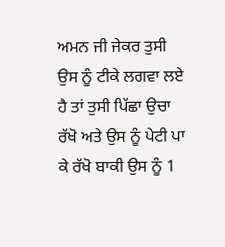ਅਮਨ ਜੀ ਜੇਕਰ ਤੁਸੀ ਉਸ ਨੂੰ ਟੀਕੇ ਲਗਵਾ ਲਏ ਹੈ ਤਾਂ ਤੁਸੀ ਪਿੱਛਾ ਉਚਾ ਰੱਖੋ ਅਤੇ ਉਸ ਨੂੰ ਪੇਟੀ ਪਾ ਕੇ ਰੱਖੋ ਬਾਕੀ ਉਸ ਨੂੰ 1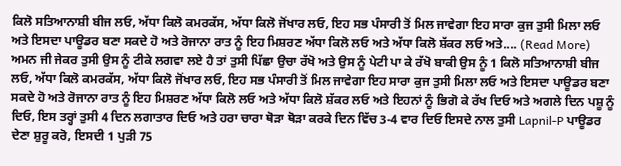ਕਿਲੋ ਸਤਿਆਨਾਸ਼ੀ ਬੀਜ ਲਓ, ਅੱਧਾ ਕਿਲੋ ਕਮਰਕੱਸ, ਅੱਧਾ ਕਿਲੋ ਜੋਂਖਾਰ ਲਓ, ਇਹ ਸਭ ਪੰਸਾਰੀ ਤੋਂ ਮਿਲ ਜਾਵੇਗਾ ਇਹ ਸਾਰਾ ਕੁਜ ਤੁਸੀ ਮਿਲਾ ਲਓ ਅਤੇ ਇਸਦਾ ਪਾਊਡਰ ਬਣਾ ਸਕਦੇ ਹੋ ਅਤੇ ਰੋਜਾਨਾ ਰਾਤ ਨੂੰ ਇਹ ਮਿਸ਼ਰਣ ਅੱਧਾ ਕਿਲੋ ਲਓ ਅਤੇ ਅੱਧਾ ਕਿਲੋ ਸ਼ੱਕਰ ਲਓ ਅਤੇ.... (Read More)
ਅਮਨ ਜੀ ਜੇਕਰ ਤੁਸੀ ਉਸ ਨੂੰ ਟੀਕੇ ਲਗਵਾ ਲਏ ਹੈ ਤਾਂ ਤੁਸੀ ਪਿੱਛਾ ਉਚਾ ਰੱਖੋ ਅਤੇ ਉਸ ਨੂੰ ਪੇਟੀ ਪਾ ਕੇ ਰੱਖੋ ਬਾਕੀ ਉਸ ਨੂੰ 1 ਕਿਲੋ ਸਤਿਆਨਾਸ਼ੀ ਬੀਜ ਲਓ, ਅੱਧਾ ਕਿਲੋ ਕਮਰਕੱਸ, ਅੱਧਾ ਕਿਲੋ ਜੋਂਖਾਰ ਲਓ, ਇਹ ਸਭ ਪੰਸਾਰੀ ਤੋਂ ਮਿਲ ਜਾਵੇਗਾ ਇਹ ਸਾਰਾ ਕੁਜ ਤੁਸੀ ਮਿਲਾ ਲਓ ਅਤੇ ਇਸਦਾ ਪਾਊਡਰ ਬਣਾ ਸਕਦੇ ਹੋ ਅਤੇ ਰੋਜਾਨਾ ਰਾਤ ਨੂੰ ਇਹ ਮਿਸ਼ਰਣ ਅੱਧਾ ਕਿਲੋ ਲਓ ਅਤੇ ਅੱਧਾ ਕਿਲੋ ਸ਼ੱਕਰ ਲਓ ਅਤੇ ਇਹਨਾਂ ਨੂੰ ਭਿਗੋ ਕੇ ਰੱਖ ਦਿਓ ਅਤੇ ਅਗਲੇ ਦਿਨ ਪਸ਼ੂ ਨੂੰ ਦਿਓ, ਇਸ ਤਰ੍ਹਾਂ ਤੁਸੀ 4 ਦਿਨ ਲਗਾਤਾਰ ਦਿਓ ਅਤੇ ਹਰਾ ਚਾਰਾ ਥੋੜਾ ਥੋੜਾ ਕਰਕੇ ਦਿਨ ਵਿੱਚ 3-4 ਵਾਰ ਦਿਓ ਇਸਦੇ ਨਾਲ ਤੁਸੀ Lapnil-P ਪਾਊਡਰ ਦੇਣਾ ਸ਼ੁਰੂ ਕਰੋ, ਇਸਦੀ 1 ਪੁੜੀ 75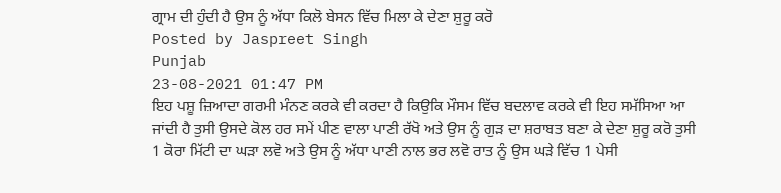ਗ੍ਰਾਮ ਦੀ ਹੁੰਦੀ ਹੈ ਉਸ ਨੂੰ ਅੱਧਾ ਕਿਲੋ ਬੇਸਨ ਵਿੱਚ ਮਿਲਾ ਕੇ ਦੇਣਾ ਸ਼ੁਰੂ ਕਰੋ
Posted by Jaspreet Singh
Punjab
23-08-2021 01:47 PM
ਇਹ ਪਸ਼ੂ ਜ਼ਿਆਦਾ ਗਰਮੀ ਮੰਨਣ ਕਰਕੇ ਵੀ ਕਰਦਾ ਹੈ ਕਿਉਕਿ ਮੌਸਮ ਵਿੱਚ ਬਦਲਾਵ ਕਰਕੇ ਵੀ ਇਹ ਸਮੱਸਿਆ ਆ ਜਾਂਦੀ ਹੈ ਤੁਸੀ ਉਸਦੇ ਕੋਲ ਹਰ ਸਮੇਂ ਪੀਣ ਵਾਲਾ ਪਾਣੀ ਰੱਖੋ ਅਤੇ ਉਸ ਨੂੰ ਗੁੜ ਦਾ ਸ਼ਰਾਬਤ ਬਣਾ ਕੇ ਦੇਣਾ ਸ਼ੁਰੂ ਕਰੋ ਤੁਸੀ 1 ਕੋਰਾ ਮਿੱਟੀ ਦਾ ਘੜਾ ਲਵੋ ਅਤੇ ਉਸ ਨੂੰ ਅੱਧਾ ਪਾਣੀ ਨਾਲ ਭਰ ਲਵੋ ਰਾਤ ਨੂੰ ਉਸ ਘੜੇ ਵਿੱਚ 1 ਪੇਸੀ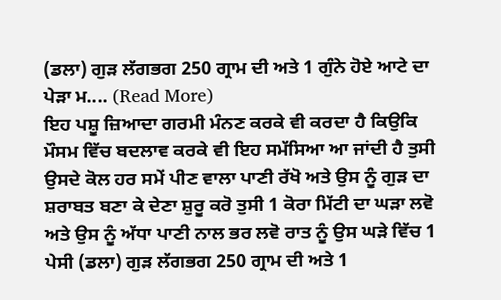(ਡਲਾ) ਗੁੜ ਲੱਗਭਗ 250 ਗ੍ਰਾਮ ਦੀ ਅਤੇ 1 ਗੁੰਨੇ ਹੋਏ ਆਟੇ ਦਾ ਪੇੜਾ ਮ.... (Read More)
ਇਹ ਪਸ਼ੂ ਜ਼ਿਆਦਾ ਗਰਮੀ ਮੰਨਣ ਕਰਕੇ ਵੀ ਕਰਦਾ ਹੈ ਕਿਉਕਿ ਮੌਸਮ ਵਿੱਚ ਬਦਲਾਵ ਕਰਕੇ ਵੀ ਇਹ ਸਮੱਸਿਆ ਆ ਜਾਂਦੀ ਹੈ ਤੁਸੀ ਉਸਦੇ ਕੋਲ ਹਰ ਸਮੇਂ ਪੀਣ ਵਾਲਾ ਪਾਣੀ ਰੱਖੋ ਅਤੇ ਉਸ ਨੂੰ ਗੁੜ ਦਾ ਸ਼ਰਾਬਤ ਬਣਾ ਕੇ ਦੇਣਾ ਸ਼ੁਰੂ ਕਰੋ ਤੁਸੀ 1 ਕੋਰਾ ਮਿੱਟੀ ਦਾ ਘੜਾ ਲਵੋ ਅਤੇ ਉਸ ਨੂੰ ਅੱਧਾ ਪਾਣੀ ਨਾਲ ਭਰ ਲਵੋ ਰਾਤ ਨੂੰ ਉਸ ਘੜੇ ਵਿੱਚ 1 ਪੇਸੀ (ਡਲਾ) ਗੁੜ ਲੱਗਭਗ 250 ਗ੍ਰਾਮ ਦੀ ਅਤੇ 1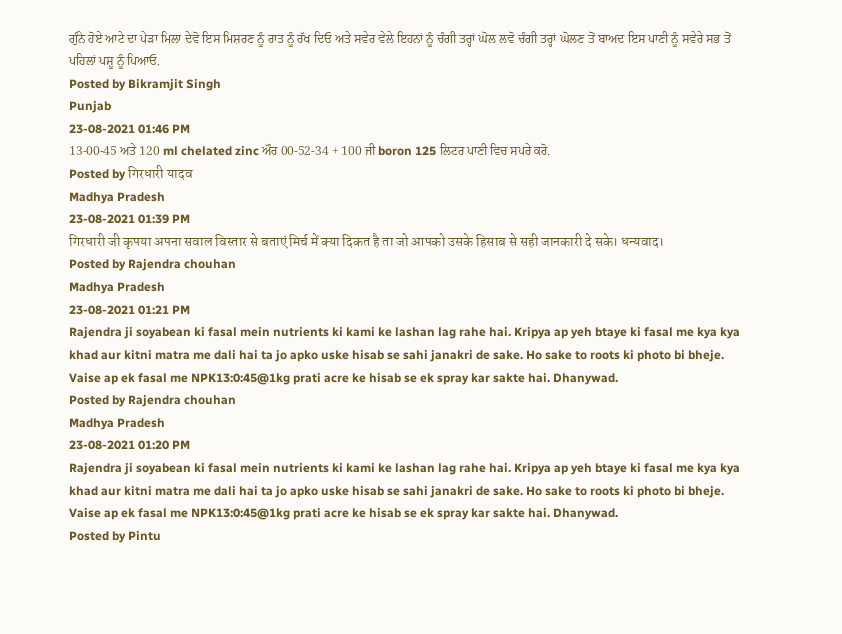ਗੁੰਨੇ ਹੋਏ ਆਟੇ ਦਾ ਪੇੜਾ ਮਿਲਾ ਦੇਵੋ ਇਸ ਮਿਸ਼ਰਣ ਨੂੰ ਰਾਤ ਨੂੰ ਰੱਖ ਦਿਓ ਅਤੇ ਸਵੇਰ ਵੇਲੇ ਇਹਨਾਂ ਨੂੰ ਚੰਗੀ ਤਰ੍ਹਾਂ ਘੋਲ ਲਵੋ ਚੰਗੀ ਤਰ੍ਹਾਂ ਘੋਲਣ ਤੋਂ ਬਾਅਦ ਇਸ ਪਾਣੀ ਨੂੰ ਸਵੇਰੇ ਸਭ ਤੋਂ ਪਹਿਲਾਂ ਪਸ਼ੂ ਨੂੰ ਪਿਆਓ.
Posted by Bikramjit Singh
Punjab
23-08-2021 01:46 PM
13-00-45 ਅਤੇ 120 ml chelated zinc ਔਰ 00-52-34 + 100 ਜੀ boron 125 ਲਿਟਰ ਪਾਣੀ ਵਿਚ ਸਪਰੇ ਕਰੋ.
Posted by गिरधारी यादव
Madhya Pradesh
23-08-2021 01:39 PM
गिरधारी जी कृपया अपना सवाल विस्तार से बताएं मिर्च में क्या दिकत है ता जो आपको उसके हिसाब से सही जानकारी दे सके। धन्यवाद।
Posted by Rajendra chouhan
Madhya Pradesh
23-08-2021 01:21 PM
Rajendra ji soyabean ki fasal mein nutrients ki kami ke lashan lag rahe hai. Kripya ap yeh btaye ki fasal me kya kya khad aur kitni matra me dali hai ta jo apko uske hisab se sahi janakri de sake. Ho sake to roots ki photo bi bheje. Vaise ap ek fasal me NPK13:0:45@1kg prati acre ke hisab se ek spray kar sakte hai. Dhanywad.
Posted by Rajendra chouhan
Madhya Pradesh
23-08-2021 01:20 PM
Rajendra ji soyabean ki fasal mein nutrients ki kami ke lashan lag rahe hai. Kripya ap yeh btaye ki fasal me kya kya khad aur kitni matra me dali hai ta jo apko uske hisab se sahi janakri de sake. Ho sake to roots ki photo bi bheje. Vaise ap ek fasal me NPK13:0:45@1kg prati acre ke hisab se ek spray kar sakte hai. Dhanywad.
Posted by Pintu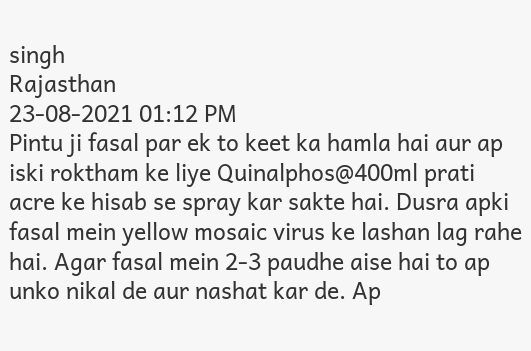singh
Rajasthan
23-08-2021 01:12 PM
Pintu ji fasal par ek to keet ka hamla hai aur ap iski roktham ke liye Quinalphos@400ml prati acre ke hisab se spray kar sakte hai. Dusra apki fasal mein yellow mosaic virus ke lashan lag rahe hai. Agar fasal mein 2-3 paudhe aise hai to ap unko nikal de aur nashat kar de. Ap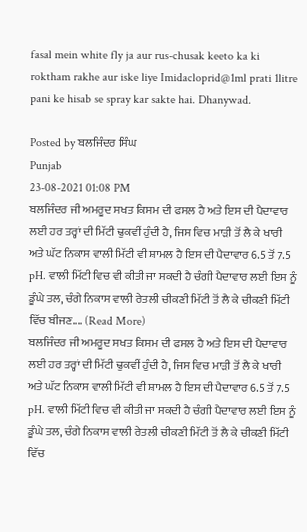fasal mein white fly ja aur rus-chusak keeto ka ki roktham rakhe aur iske liye Imidacloprid@1ml prati 1litre pani ke hisab se spray kar sakte hai. Dhanywad.

Posted by ਬਲਜਿੰਦਰ ਸਿੰਘ
Punjab
23-08-2021 01:08 PM
ਬਲਜਿੰਦਰ ਜੀ ਅਮਰੂਦ ਸਖਤ ਕਿਸਮ ਦੀ ਫਸਲ ਹੈ ਅਤੇ ਇਸ ਦੀ ਪੈਦਾਵਾਰ ਲਈ ਹਰ ਤਰ੍ਹਾਂ ਦੀ ਮਿੱਟੀ ਢੁਕਵੀਂ ਹੁੰਦੀ ਹੈ, ਜਿਸ ਵਿਚ ਮਾੜੀ ਤੋਂ ਲੈ ਕੇ ਖਾਰੀ ਅਤੇ ਘੱਟ ਨਿਕਾਸ ਵਾਲੀ ਮਿੱਟੀ ਵੀ ਸ਼ਾਮਲ ਹੈ ਇਸ ਦੀ ਪੈਦਾਵਾਰ 6.5 ਤੋਂ 7.5 pH. ਵਾਲੀ ਮਿੱਟੀ ਵਿਚ ਵੀ ਕੀਤੀ ਜਾ ਸਕਦੀ ਹੈ ਚੰਗੀ ਪੈਦਾਵਾਰ ਲਈ ਇਸ ਨੂੰ ਡੂੰਘੇ ਤਲ, ਚੰਗੇ ਨਿਕਾਸ ਵਾਲੀ ਰੇਤਲੀ ਚੀਕਣੀ ਮਿੱਟੀ ਤੋਂ ਲੈ ਕੇ ਚੀਕਣੀ ਮਿੱਟੀ ਵਿੱਚ ਬੀਜਣ.... (Read More)
ਬਲਜਿੰਦਰ ਜੀ ਅਮਰੂਦ ਸਖਤ ਕਿਸਮ ਦੀ ਫਸਲ ਹੈ ਅਤੇ ਇਸ ਦੀ ਪੈਦਾਵਾਰ ਲਈ ਹਰ ਤਰ੍ਹਾਂ ਦੀ ਮਿੱਟੀ ਢੁਕਵੀਂ ਹੁੰਦੀ ਹੈ, ਜਿਸ ਵਿਚ ਮਾੜੀ ਤੋਂ ਲੈ ਕੇ ਖਾਰੀ ਅਤੇ ਘੱਟ ਨਿਕਾਸ ਵਾਲੀ ਮਿੱਟੀ ਵੀ ਸ਼ਾਮਲ ਹੈ ਇਸ ਦੀ ਪੈਦਾਵਾਰ 6.5 ਤੋਂ 7.5 pH. ਵਾਲੀ ਮਿੱਟੀ ਵਿਚ ਵੀ ਕੀਤੀ ਜਾ ਸਕਦੀ ਹੈ ਚੰਗੀ ਪੈਦਾਵਾਰ ਲਈ ਇਸ ਨੂੰ ਡੂੰਘੇ ਤਲ, ਚੰਗੇ ਨਿਕਾਸ ਵਾਲੀ ਰੇਤਲੀ ਚੀਕਣੀ ਮਿੱਟੀ ਤੋਂ ਲੈ ਕੇ ਚੀਕਣੀ ਮਿੱਟੀ ਵਿੱਚ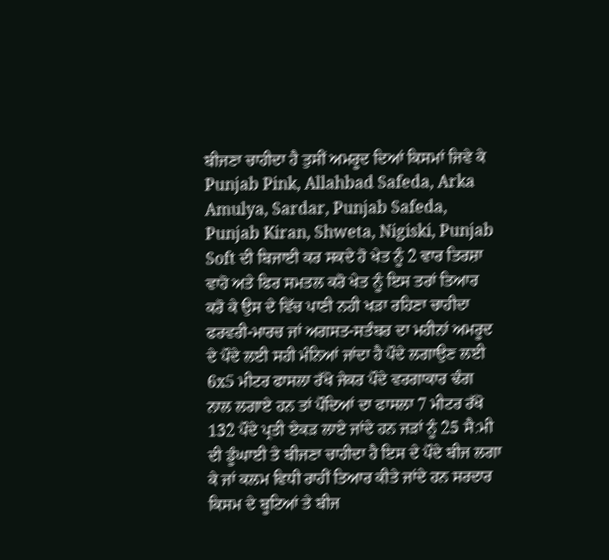ਬੀਜਣਾ ਚਾਹੀਦਾ ਹੈ ਤੁਸੀਂ ਅਮਰੂਦ ਦਿਆਂ ਕਿਸਮਾਂ ਜਿਵੇ ਕੇ Punjab Pink, Allahbad Safeda, Arka Amulya, Sardar, Punjab Safeda, Punjab Kiran, Shweta, Nigiski, Punjab Soft ਦੀ ਬਿਜਾਈ ਕਰ ਸਕਦੇ ਹੋ ਖੇਤ ਨੂੰ 2 ਵਾਰ ਤਿਰਸ਼ਾ ਵਾਹੋ ਅਤੇ ਫਿਰ ਸਮਤਲ ਕਰੋ ਖੇਤ ਨੂੰ ਇਸ ਤਰਾਂ ਤਿਆਰ ਕਰੋ ਕੇ ਉਸ ਦੇ ਵਿੱਚ ਪਾਣੀ ਨਹੀ ਖੜਾ ਰਹਿਣਾ ਚਾਹੀਦਾ ਫਰਵਰੀ-ਮਾਰਚ ਜਾਂ ਅਗਸਤ-ਸਤੰਬਰ ਦਾ ਮਹੀਨਾਂ ਅਮਰੂਦ ਦੇ ਪੌਦੇ ਲਈ ਸਹੀ ਮੰਨਿਆਂ ਜਾਂਦਾ ਹੈ ਪੌਦੇ ਲਗਾਉਣ ਲਈ 6x5 ਮੀਟਰ ਫਾਸਲਾ ਰੱਖੋ ਜੇਕਰ ਪੌਦੇ ਵਰਗਾਕਾਰ ਢੰਗ ਨਾਲ ਲਗਾਏ ਹਨ ਤਾਂ ਪੌਦਿਆਂ ਦਾ ਫਾਸਲਾ 7 ਮੀਟਰ ਰੱਖੋ 132 ਪੌਦੇ ਪ੍ਰਤੀ ਏਕੜ ਲਾਏ ਜਾਂਦੇ ਹਨ ਜੜਾਂ ਨੂੰ 25 ਸੈ:ਮੀ ਦੀ ਡੂੰਘਾਈ ਤੇ ਬੀਜਣਾ ਚਾਹੀਦਾ ਹੈ ਇਸ ਦੇ ਪੌਦੇ ਬੀਜ ਲਗਾ ਕੇ ਜਾਂ ਕਲਮ ਵਿਧੀ ਰਾਹੀਂ ਤਿਆਰ ਕੀਤੇ ਜਾਂਦੇ ਹਨ ਸਰਦਾਰ ਕਿਸਮ ਦੇ ਬੂਟਿਆਂ ਤੇ ਬੀਜ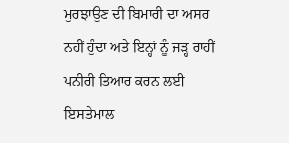ਮੁਰਝਾਉਣ ਦੀ ਬਿਮਾਰੀ ਦਾ ਅਸਰ ਨਹੀਂ ਹੁੰਦਾ ਅਤੇ ਇਨ੍ਹਾਂ ਨੂੰ ਜੜ੍ਹ ਰਾਹੀਂ ਪਨੀਰੀ ਤਿਆਰ ਕਰਨ ਲਈ ਇਸਤੇਮਾਲ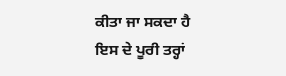ਕੀਤਾ ਜਾ ਸਕਦਾ ਹੈ ਇਸ ਦੇ ਪੂਰੀ ਤਰ੍ਹਾਂ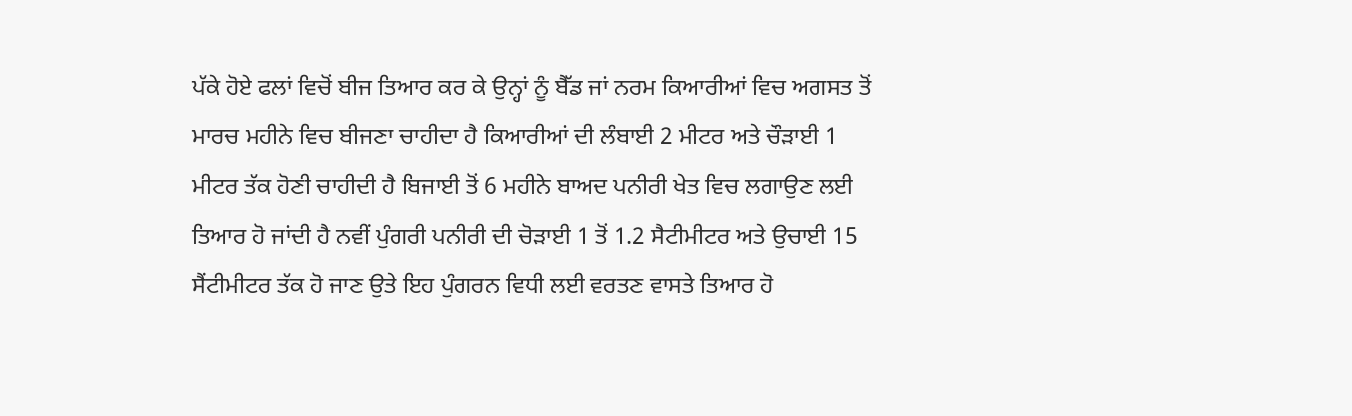ਪੱਕੇ ਹੋਏ ਫਲਾਂ ਵਿਚੋਂ ਬੀਜ ਤਿਆਰ ਕਰ ਕੇ ਉਨ੍ਹਾਂ ਨੂੰ ਬੈੱਡ ਜਾਂ ਨਰਮ ਕਿਆਰੀਆਂ ਵਿਚ ਅਗਸਤ ਤੋਂ ਮਾਰਚ ਮਹੀਨੇ ਵਿਚ ਬੀਜਣਾ ਚਾਹੀਦਾ ਹੈ ਕਿਆਰੀਆਂ ਦੀ ਲੰਬਾਈ 2 ਮੀਟਰ ਅਤੇ ਚੌੜਾਈ 1 ਮੀਟਰ ਤੱਕ ਹੋਣੀ ਚਾਹੀਦੀ ਹੈ ਬਿਜਾਈ ਤੋਂ 6 ਮਹੀਨੇ ਬਾਅਦ ਪਨੀਰੀ ਖੇਤ ਵਿਚ ਲਗਾਉਣ ਲਈ ਤਿਆਰ ਹੋ ਜਾਂਦੀ ਹੈ ਨਵੀਂ ਪੁੰਗਰੀ ਪਨੀਰੀ ਦੀ ਚੋੜਾਈ 1 ਤੋਂ 1.2 ਸੈਟੀਮੀਟਰ ਅਤੇ ਉਚਾਈ 15 ਸੈਂਟੀਮੀਟਰ ਤੱਕ ਹੋ ਜਾਣ ਉਤੇ ਇਹ ਪੁੰਗਰਨ ਵਿਧੀ ਲਈ ਵਰਤਣ ਵਾਸਤੇ ਤਿਆਰ ਹੋ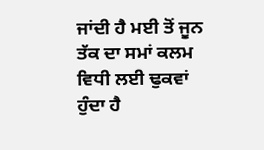ਜਾਂਦੀ ਹੈ ਮਈ ਤੋਂ ਜੂਨ ਤੱਕ ਦਾ ਸਮਾਂ ਕਲਮ ਵਿਧੀ ਲਈ ਢੁਕਵਾਂ ਹੁੰਦਾ ਹੈ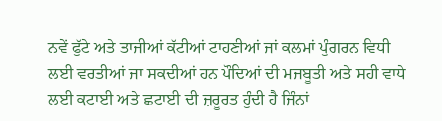ਨਵੇਂ ਫੁੱਟੇ ਅਤੇ ਤਾਜੀਆਂ ਕੱਟੀਆਂ ਟਾਹਣੀਆਂ ਜਾਂ ਕਲਮਾਂ ਪੁੰਗਰਨ ਵਿਧੀ ਲਈ ਵਰਤੀਆਂ ਜਾ ਸਕਦੀਆਂ ਹਨ ਪੌਦਿਆਂ ਦੀ ਮਜਬੂਤੀ ਅਤੇ ਸਹੀ ਵਾਧੇ ਲਈ ਕਟਾਈ ਅਤੇ ਛਟਾਈ ਦੀ ਜ਼ਰੂਰਤ ਹੁੰਦੀ ਹੈ ਜਿੰਨਾਂ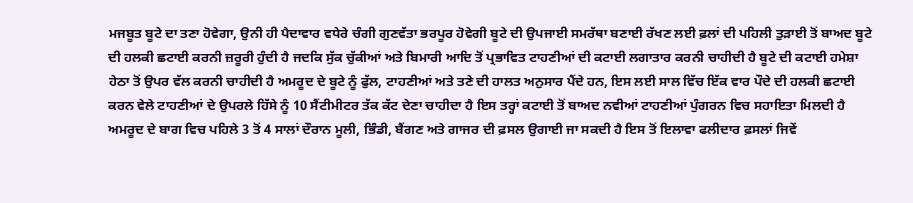ਮਜਬੂਤ ਬੂਟੇ ਦਾ ਤਣਾ ਹੋਵੇਗਾ, ਉਨੀ ਹੀ ਪੈਦਾਵਾਰ ਵਧੇਰੇ ਚੰਗੀ ਗੁਣਵੱਤਾ ਭਰਪੂਰ ਹੋਵੇਗੀ ਬੂਟੇ ਦੀ ਉਪਜਾਈ ਸਮਰੱਥਾ ਬਣਾਈ ਰੱਖਣ ਲਈ ਫ਼ਲਾਂ ਦੀ ਪਹਿਲੀ ਤੁੜਾਈ ਤੋਂ ਬਾਅਦ ਬੂਟੇ ਦੀ ਹਲਕੀ ਛਟਾਈ ਕਰਨੀ ਜ਼ਰੂਰੀ ਹੁੰਦੀ ਹੈ ਜਦਕਿ ਸੁੱਕ ਚੁੱਕੀਆਂ ਅਤੇ ਬਿਮਾਰੀ ਆਦਿ ਤੋਂ ਪ੍ਰਭਾਵਿਤ ਟਾਹਣੀਆਂ ਦੀ ਕਟਾਈ ਲਗਾਤਾਰ ਕਰਨੀ ਚਾਹੀਦੀ ਹੈ ਬੂਟੇ ਦੀ ਕਟਾਈ ਹਮੇਸ਼ਾ ਹੇਠਾ ਤੋਂ ਉਪਰ ਵੱਲ ਕਰਨੀ ਚਾਹੀਦੀ ਹੈ ਅਮਰੂਦ ਦੇ ਬੂਟੇ ਨੂੰ ਫੁੱਲ, ਟਾਹਣੀਆਂ ਅਤੇ ਤਣੇ ਦੀ ਹਾਲਤ ਅਨੁਸਾਰ ਪੈਂਦੇ ਹਨ, ਇਸ ਲਈ ਸਾਲ ਵਿੱਚ ਇੱਕ ਵਾਰ ਪੌਦੇ ਦੀ ਹਲਕੀ ਛਟਾਈ ਕਰਨ ਵੇਲੇ ਟਾਹਣੀਆਂ ਦੇ ਉਪਰਲੇ ਹਿੱਸੇ ਨੂੰ 10 ਸੈਂਟੀਮੀਟਰ ਤੱਕ ਕੱਟ ਦੇਣਾ ਚਾਹੀਦਾ ਹੈ ਇਸ ਤਰ੍ਹਾਂ ਕਟਾਈ ਤੋਂ ਬਾਅਦ ਨਵੀਆਂ ਟਾਹਣੀਆਂ ਪੁੰਗਰਨ ਵਿਚ ਸਹਾਇਤਾ ਮਿਲਦੀ ਹੈ ਅਮਰੂਦ ਦੇ ਬਾਗ ਵਿਚ ਪਹਿਲੇ 3 ਤੋਂ 4 ਸਾਲਾਂ ਦੌਰਾਨ ਮੂਲੀ, ਭਿੰਡੀ, ਬੈਂਗਣ ਅਤੇ ਗਾਜਰ ਦੀ ਫ਼ਸਲ ਉਗਾਈ ਜਾ ਸਕਦੀ ਹੈ ਇਸ ਤੋਂ ਇਲਾਵਾ ਫਲੀਦਾਰ ਫ਼ਸਲਾਂ ਜਿਵੇਂ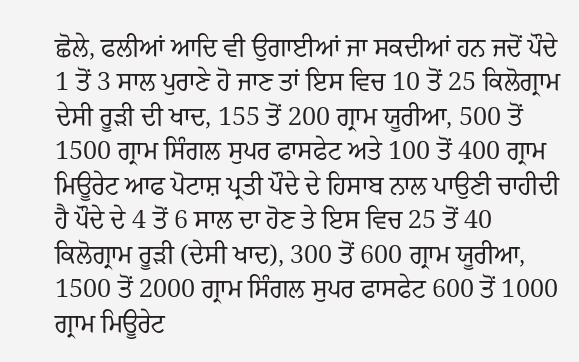ਛੋਲੇ, ਫਲੀਆਂ ਆਦਿ ਵੀ ਉਗਾਈਆਂ ਜਾ ਸਕਦੀਆਂ ਹਨ ਜਦੋਂ ਪੌਦੇ 1 ਤੋਂ 3 ਸਾਲ ਪੁਰਾਣੇ ਹੋ ਜਾਣ ਤਾਂ ਇਸ ਵਿਚ 10 ਤੋਂ 25 ਕਿਲੋਗ੍ਰਾਮ ਦੇਸੀ ਰੂੜੀ ਦੀ ਖਾਦ, 155 ਤੋਂ 200 ਗ੍ਰਾਮ ਯੂਰੀਆ, 500 ਤੋਂ 1500 ਗ੍ਰਾਮ ਸਿੰਗਲ ਸੁਪਰ ਫਾਸਫੇਟ ਅਤੇ 100 ਤੋਂ 400 ਗ੍ਰਾਮ ਮਿਊਰੇਟ ਆਫ ਪੋਟਾਸ਼ ਪ੍ਰਤੀ ਪੌਦੇ ਦੇ ਹਿਸਾਬ ਨਾਲ ਪਾਉਣੀ ਚਾਹੀਦੀ ਹੈ ਪੌਦੇ ਦੇ 4 ਤੋਂ 6 ਸਾਲ ਦਾ ਹੋਣ ਤੇ ਇਸ ਵਿਚ 25 ਤੋਂ 40 ਕਿਲੋਗ੍ਰਾਮ ਰੂੜੀ (ਦੇਸੀ ਖਾਦ), 300 ਤੋਂ 600 ਗ੍ਰਾਮ ਯੂਰੀਆ, 1500 ਤੋਂ 2000 ਗ੍ਰਾਮ ਸਿੰਗਲ ਸੁਪਰ ਫਾਸਫੇਟ 600 ਤੋਂ 1000 ਗ੍ਰਾਮ ਮਿਊਰੇਟ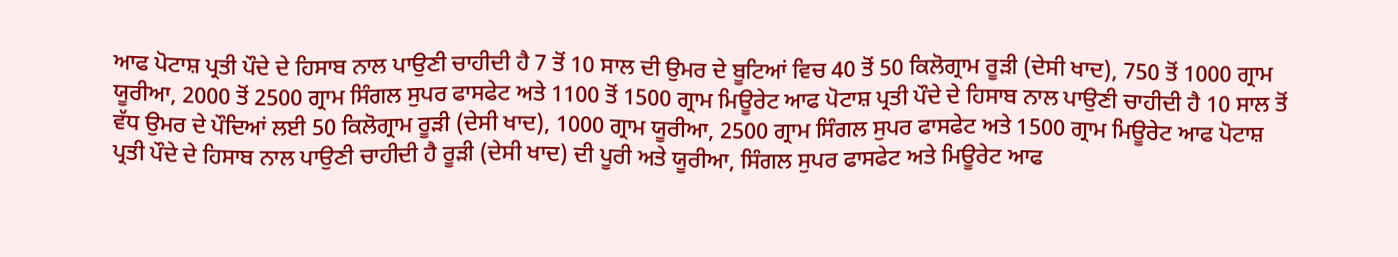ਆਫ ਪੋਟਾਸ਼ ਪ੍ਰਤੀ ਪੌਦੇ ਦੇ ਹਿਸਾਬ ਨਾਲ ਪਾਉਣੀ ਚਾਹੀਦੀ ਹੈ 7 ਤੋਂ 10 ਸਾਲ ਦੀ ਉਮਰ ਦੇ ਬੂਟਿਆਂ ਵਿਚ 40 ਤੋਂ 50 ਕਿਲੋਗ੍ਰਾਮ ਰੂੜੀ (ਦੇਸੀ ਖਾਦ), 750 ਤੋਂ 1000 ਗ੍ਰਾਮ ਯੂਰੀਆ, 2000 ਤੋਂ 2500 ਗ੍ਰਾਮ ਸਿੰਗਲ ਸੁਪਰ ਫਾਸਫੇਟ ਅਤੇ 1100 ਤੋਂ 1500 ਗ੍ਰਾਮ ਮਿਊਰੇਟ ਆਫ ਪੋਟਾਸ਼ ਪ੍ਰਤੀ ਪੌਦੇ ਦੇ ਹਿਸਾਬ ਨਾਲ ਪਾਉਣੀ ਚਾਹੀਦੀ ਹੈ 10 ਸਾਲ ਤੋਂ ਵੱਧ ਉਮਰ ਦੇ ਪੌਦਿਆਂ ਲਈ 50 ਕਿਲੋਗ੍ਰਾਮ ਰੂੜੀ (ਦੇਸੀ ਖਾਦ), 1000 ਗ੍ਰਾਮ ਯੂਰੀਆ, 2500 ਗ੍ਰਾਮ ਸਿੰਗਲ ਸੁਪਰ ਫਾਸਫੇਟ ਅਤੇ 1500 ਗ੍ਰਾਮ ਮਿਊਰੇਟ ਆਫ ਪੋਟਾਸ਼ ਪ੍ਰਤੀ ਪੌਦੇ ਦੇ ਹਿਸਾਬ ਨਾਲ ਪਾਉਣੀ ਚਾਹੀਦੀ ਹੈ ਰੂੜੀ (ਦੇਸੀ ਖਾਦ) ਦੀ ਪੂਰੀ ਅਤੇ ਯੂਰੀਆ, ਸਿੰਗਲ ਸੁਪਰ ਫਾਸਫੇਟ ਅਤੇ ਮਿਊਰੇਟ ਆਫ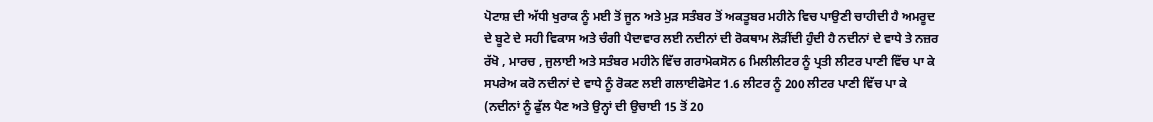ਪੋਟਾਸ਼ ਦੀ ਅੱਧੀ ਖੁਰਾਕ ਨੂੰ ਮਈ ਤੋਂ ਜੂਨ ਅਤੇ ਮੁੜ ਸਤੰਬਰ ਤੋਂ ਅਕਤੂਬਰ ਮਹੀਨੇ ਵਿਚ ਪਾਉਣੀ ਚਾਹੀਦੀ ਹੈ ਅਮਰੂਦ ਦੇ ਬੂਟੇ ਦੇ ਸਹੀ ਵਿਕਾਸ ਅਤੇ ਚੰਗੀ ਪੈਦਾਵਾਰ ਲਈ ਨਦੀਨਾਂ ਦੀ ਰੋਕਥਾਮ ਲੋੜੀਂਦੀ ਹੁੰਦੀ ਹੈ ਨਦੀਨਾਂ ਦੇ ਵਾਧੇ ਤੇ ਨਜ਼ਰ ਰੱਖੋ , ਮਾਰਚ , ਜੁਲਾਈ ਅਤੇ ਸਤੰਬਰ ਮਹੀਨੇ ਵਿੱਚ ਗਰਾਮੋਕਸੋਨ 6 ਮਿਲੀਲੀਟਰ ਨੂੰ ਪ੍ਰਤੀ ਲੀਟਰ ਪਾਣੀ ਵਿੱਚ ਪਾ ਕੇ ਸਪਰੇਅ ਕਰੋ ਨਦੀਨਾਂ ਦੇ ਵਾਧੇ ਨੂੰ ਰੋਕਣ ਲਈ ਗਲਾਈਫੋਸੇਟ 1.6 ਲੀਟਰ ਨੂੰ 200 ਲੀਟਰ ਪਾਣੀ ਵਿੱਚ ਪਾ ਕੇ (ਨਦੀਨਾਂ ਨੂੰ ਫੁੱਲ ਪੈਣ ਅਤੇ ਉਨ੍ਹਾਂ ਦੀ ਉਚਾਈ 15 ਤੋਂ 20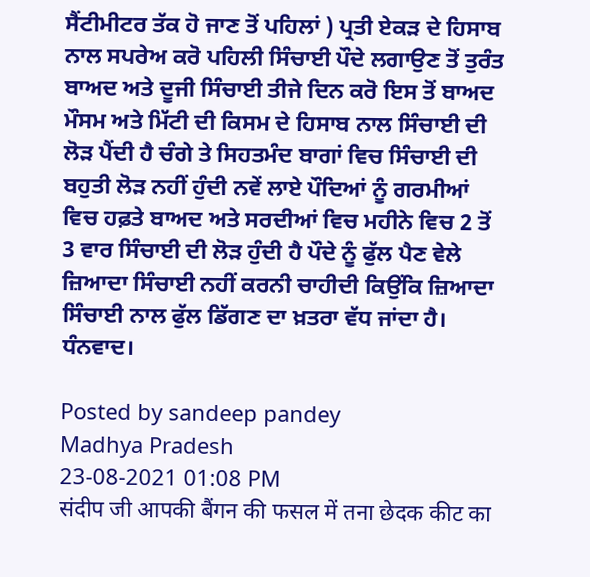ਸੈਂਟੀਮੀਟਰ ਤੱਕ ਹੋ ਜਾਣ ਤੋਂ ਪਹਿਲਾਂ ) ਪ੍ਰਤੀ ਏਕੜ ਦੇ ਹਿਸਾਬ ਨਾਲ ਸਪਰੇਅ ਕਰੋ ਪਹਿਲੀ ਸਿੰਚਾਈ ਪੌਦੇ ਲਗਾਉਣ ਤੋਂ ਤੁਰੰਤ ਬਾਅਦ ਅਤੇ ਦੂਜੀ ਸਿੰਚਾਈ ਤੀਜੇ ਦਿਨ ਕਰੋ ਇਸ ਤੋਂ ਬਾਅਦ ਮੌਸਮ ਅਤੇ ਮਿੱਟੀ ਦੀ ਕਿਸਮ ਦੇ ਹਿਸਾਬ ਨਾਲ ਸਿੰਚਾਈ ਦੀ ਲੋੜ ਪੈਂਦੀ ਹੈ ਚੰਗੇ ਤੇ ਸਿਹਤਮੰਦ ਬਾਗਾਂ ਵਿਚ ਸਿੰਚਾਈ ਦੀ ਬਹੁਤੀ ਲੋੜ ਨਹੀਂ ਹੁੰਦੀ ਨਵੇਂ ਲਾਏ ਪੌਦਿਆਂ ਨੂੰ ਗਰਮੀਆਂ ਵਿਚ ਹਫ਼ਤੇ ਬਾਅਦ ਅਤੇ ਸਰਦੀਆਂ ਵਿਚ ਮਹੀਨੇ ਵਿਚ 2 ਤੋਂ 3 ਵਾਰ ਸਿੰਚਾਈ ਦੀ ਲੋੜ ਹੁੰਦੀ ਹੈ ਪੌਦੇ ਨੂੰ ਫੁੱਲ ਪੈਣ ਵੇਲੇ ਜ਼ਿਆਦਾ ਸਿੰਚਾਈ ਨਹੀਂ ਕਰਨੀ ਚਾਹੀਦੀ ਕਿਉਂਕਿ ਜ਼ਿਆਦਾ ਸਿੰਚਾਈ ਨਾਲ ਫੁੱਲ ਡਿੱਗਣ ਦਾ ਖ਼ਤਰਾ ਵੱਧ ਜਾਂਦਾ ਹੈ। ਧੰਨਵਾਦ।

Posted by sandeep pandey
Madhya Pradesh
23-08-2021 01:08 PM
संदीप जी आपकी बैंगन की फसल में तना छेदक कीट का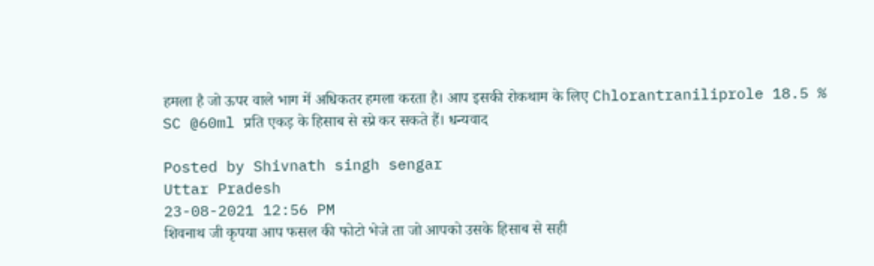हमला है जो ऊपर वाले भाग में अधिकतर हमला करता है। आप इसकी रोकथाम के लिए Chlorantraniliprole 18.5 % SC @60ml प्रति एकड़ के हिसाब से स्प्रे कर सकते हैं। धन्यवाद

Posted by Shivnath singh sengar
Uttar Pradesh
23-08-2021 12:56 PM
शिवनाथ जी कृपया आप फसल की फोटो भेजे ता जो आपको उसके हिसाब से सही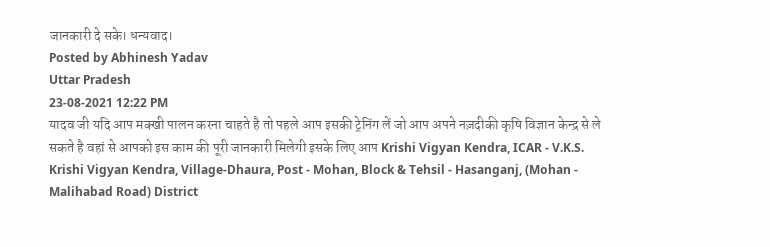जानकारी दे सके। धन्यवाद।
Posted by Abhinesh Yadav
Uttar Pradesh
23-08-2021 12:22 PM
यादव जी यदि आप मक्खी पालन करना चाहते है तो पहले आप इसकी ट्रेनिंग लें जो आप अपने नज़दीकी कृषि विज्ञान केन्द्र से ले सकते है वहां से आपको इस काम की पूरी जानकारी मिलेगी इसके लिए आप Krishi Vigyan Kendra, ICAR - V.K.S. Krishi Vigyan Kendra, Village-Dhaura, Post - Mohan, Block & Tehsil - Hasanganj, (Mohan - Malihabad Road) District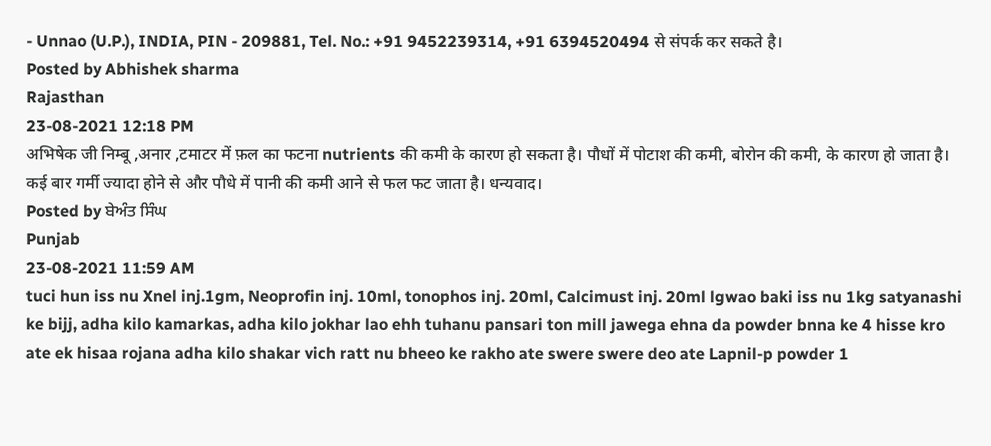- Unnao (U.P.), INDIA, PIN - 209881, Tel. No.: +91 9452239314, +91 6394520494 से संपर्क कर सकते है।
Posted by Abhishek sharma
Rajasthan
23-08-2021 12:18 PM
अभिषेक जी निम्बू ,अनार ,टमाटर में फ़ल का फटना nutrients की कमी के कारण हो सकता है। पौधों में पोटाश की कमी, बोरोन की कमी, के कारण हो जाता है। कई बार गर्मी ज्यादा होने से और पौधे में पानी की कमी आने से फल फट जाता है। धन्यवाद।
Posted by ਬੇਅੰਤ ਸਿੰਘ
Punjab
23-08-2021 11:59 AM
tuci hun iss nu Xnel inj.1gm, Neoprofin inj. 10ml, tonophos inj. 20ml, Calcimust inj. 20ml lgwao baki iss nu 1kg satyanashi ke bijj, adha kilo kamarkas, adha kilo jokhar lao ehh tuhanu pansari ton mill jawega ehna da powder bnna ke 4 hisse kro ate ek hisaa rojana adha kilo shakar vich ratt nu bheeo ke rakho ate swere swere deo ate Lapnil-p powder 1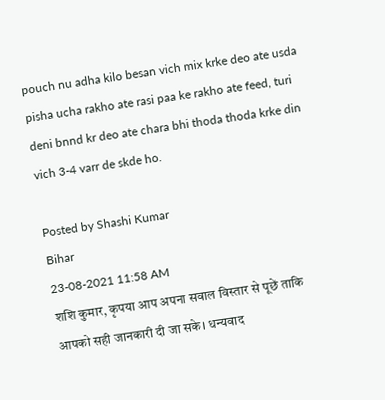pouch nu adha kilo besan vich mix krke deo ate usda pisha ucha rakho ate rasi paa ke rakho ate feed, turi deni bnnd kr deo ate chara bhi thoda thoda krke din vich 3-4 varr de skde ho.

Posted by Shashi Kumar
Bihar
23-08-2021 11:58 AM
शशि कुमार, कृपया आप अपना सवाल विस्तार से पूछें ताकि आपको सही जानकारी दी जा सके। धन्यवाद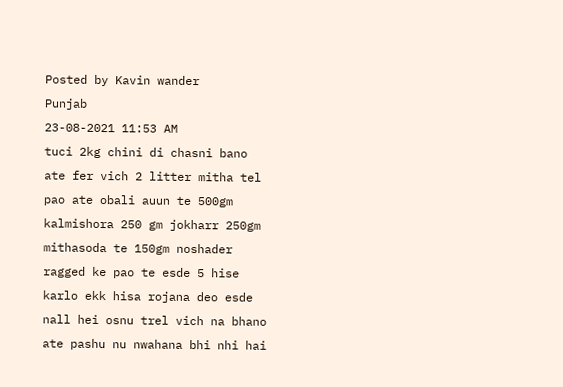Posted by Kavin wander
Punjab
23-08-2021 11:53 AM
tuci 2kg chini di chasni bano ate fer vich 2 litter mitha tel pao ate obali auun te 500gm kalmishora 250 gm jokharr 250gm mithasoda te 150gm noshader ragged ke pao te esde 5 hise karlo ekk hisa rojana deo esde nall hei osnu trel vich na bhano ate pashu nu nwahana bhi nhi hai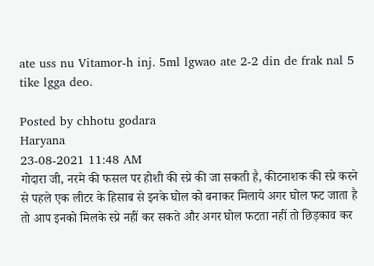ate uss nu Vitamor-h inj. 5ml lgwao ate 2-2 din de frak nal 5 tike lgga deo.

Posted by chhotu godara
Haryana
23-08-2021 11:48 AM
गोदारा जी, नरमे की फसल पर होशी की स्प्रे की जा सकती है, कीटनाशक की स्प्रे करने से पहले एक लीटर के हिसाब से इनके घोल को बनाकर मिलाये अगर घोल फट जाता है तो आप इनको मिलके स्प्रे नहीं कर सकते और अगर घोल फटता नहीं तो छिड़काव कर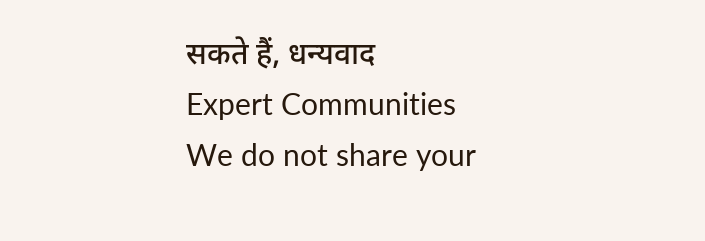सकते हैं, धन्यवाद
Expert Communities
We do not share your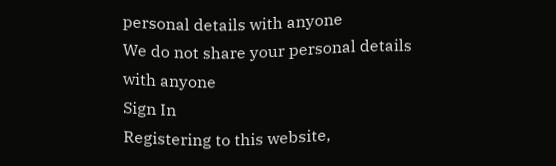personal details with anyone
We do not share your personal details with anyone
Sign In
Registering to this website,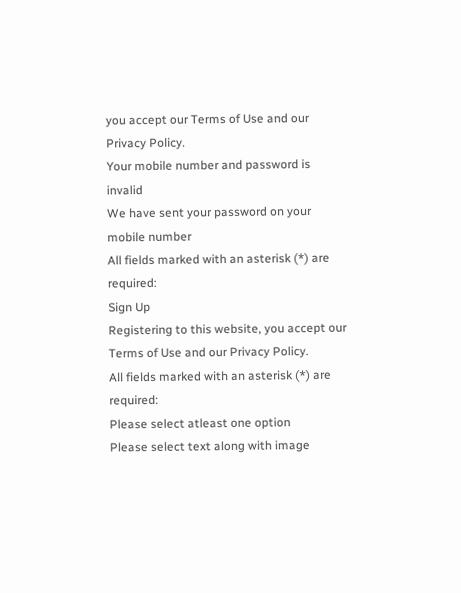you accept our Terms of Use and our Privacy Policy.
Your mobile number and password is invalid
We have sent your password on your mobile number
All fields marked with an asterisk (*) are required:
Sign Up
Registering to this website, you accept our Terms of Use and our Privacy Policy.
All fields marked with an asterisk (*) are required:
Please select atleast one option
Please select text along with image